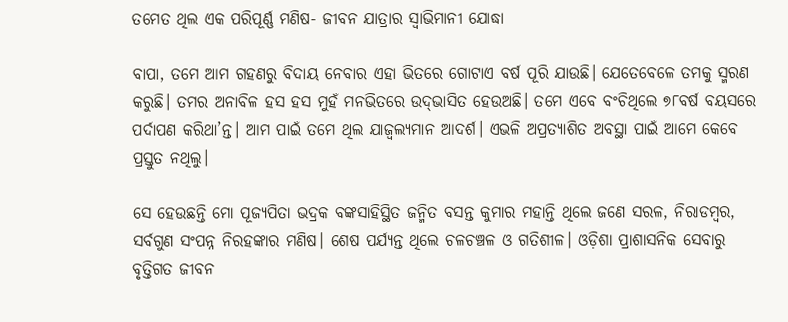ତମେତ ଥିଲ ଏକ ପରିପୂର୍ଣ୍ଣ ମଣିଷ- ଜୀବନ ଯାତ୍ରାର ସ୍ବାଭିମାନୀ ଯୋଦ୍ଧା

ବାପା, ତମେ ଆମ ଗହଣରୁ ବିଦାୟ ନେବାର ଏହା ଭିତରେ ଗୋଟାଏ ବର୍ଷ ପୂରି ଯାଉଛି। ଯେତେବେଳେ ତମକୁ ସ୍ମରଣ କରୁଛି। ତମର ଅନାବିଳ ହସ ହସ ମୁହଁ ମନଭିତରେ ଉଦ୍‌ଭାସିତ ହେଉଅଛି। ତମେ ଏବେ ବଂଚିଥିଲେ ୭୮ବର୍ଷ ବୟସରେ ପର୍ଦାପଣ କରିଥା’ନ୍ତ। ଆମ ପାଇଁ ତମେ ଥିଲ ଯାଜ୍ବଲ୍ୟମାନ ଆଦର୍ଶ। ଏଭଳି ଅପ୍ରତ୍ୟାଶିତ ଅବସ୍ଥା ପାଇଁ ଆମେ କେବେ ପ୍ରସ୍ତୁତ ନଥିଲୁ।

ସେ ହେଉଛନ୍ତି ମୋ ପୂଜ୍ୟପିତା ଭଦ୍ରକ ବଙ୍କସାହିସ୍ଥିତ ଜନ୍ମିତ ବସନ୍ତ କୁମାର ମହାନ୍ତି ଥିଲେ ଜଣେ ସରଳ, ନିରାଡମ୍ବର, ସର୍ବଗୁଣ ସଂପନ୍ନ ନିରହଙ୍କାର ମଣିଷ। ଶେଷ ପର୍ଯ୍ୟନ୍ତ ଥିଲେ ଚଳଚଞ୍ଚଳ ଓ ଗତିଶୀଳ। ଓଡ଼ିଶା ପ୍ରାଶାସନିକ ସେବାରୁ ବୃତ୍ତିଗତ ଜୀବନ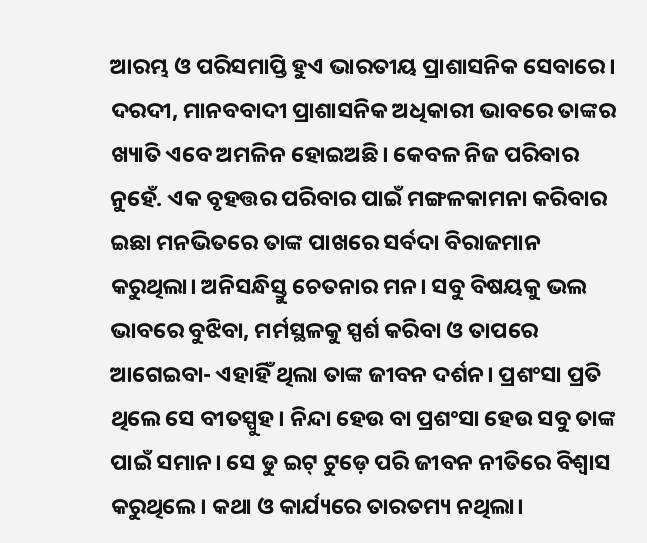ଆରମ୍ଭ ଓ ପରିସମାପ୍ତି ହୁଏ ଭାରତୀୟ ପ୍ରାଶାସନିକ ସେବାରେ। ଦରଦୀ, ମାନବବାଦୀ ପ୍ରାଶାସନିକ ଅଧିକାରୀ ଭାବରେ ତାଙ୍କର ଖ୍ୟାତି ଏବେ ଅମଳିନ ହୋଇଅଛି। କେବଳ ନିଜ ପରିବାର ନୁହେଁ. ଏକ ବୃହତ୍ତର ପରିବାର ପାଇଁ ମଙ୍ଗଳକାମନା କରିବାର ଇଛା ମନଭିତରେ ତାଙ୍କ ପାଖରେ ସର୍ବଦା ବିରାଜମାନ କରୁଥିଲା। ଅନିସନ୍ଧିସ୍ତୁ ଚେତନାର ମନ। ସବୁ ବିଷୟକୁ ଭଲ ଭାବରେ ବୁଝିବା, ମର୍ମସ୍ଥଳକୁ ସ୍ପର୍ଶ କରିବା ଓ ତାପରେ ଆଗେଇବା- ଏହାହିଁ ଥିଲା ତାଙ୍କ ଜୀବନ ଦର୍ଶନ। ପ୍ରଶଂସା ପ୍ରତି ଥିଲେ ସେ ବୀତସ୍ପୁହ। ନିନ୍ଦା ହେଉ ବା ପ୍ରଶଂସା ହେଉ ସବୁ ତାଙ୍କ ପାଇଁ ସମାନ। ସେ ଡୁ ଇଟ୍ ଟୁଡ଼େ ପରି ଜୀବନ ନୀତିରେ ବିଶ୍ବାସ କରୁଥିଲେ। କଥା ଓ କାର୍ଯ୍ୟରେ ତାରତମ୍ୟ ନଥିଲା।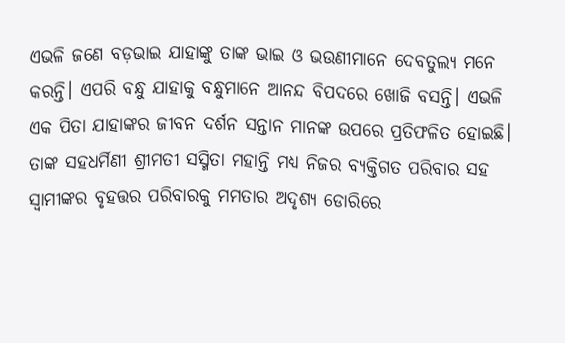ଏଭଳି ଜଣେ ବଡ଼ଭାଇ ଯାହାଙ୍କୁ ତାଙ୍କ ଭାଇ ଓ ଭଉଣୀମାନେ ଦେବତୁଲ୍ୟ ମନେ କରନ୍ତି। ଏପରି ବନ୍ଧୁ ଯାହାକୁ ବନ୍ଧୁମାନେ ଆନନ୍ଦ ବିପଦରେ ଖୋଜି ବସନ୍ତି। ଏଭଳି ଏକ ପିତା ଯାହାଙ୍କର ଜୀବନ ଦର୍ଶନ ସନ୍ତାନ ମାନଙ୍କ ଉପରେ ପ୍ରତିଫଳିତ ହୋଇଛି। ତାଙ୍କ ସହଧର୍ମିଣୀ ଶ୍ରୀମତୀ ସସ୍ମିତା ମହାନ୍ତି ମଧ୍ୟ ନିଜର ବ୍ୟକ୍ତିଗତ ପରିବାର ସହ ସ୍ବାମୀଙ୍କର ବୃହତ୍ତର ପରିବାରକୁ ମମତାର ଅଦୃଶ୍ୟ ଡୋରିରେ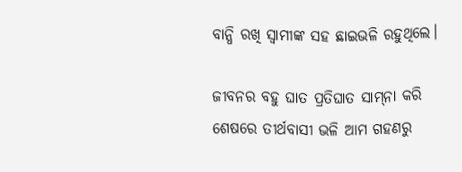ବାନ୍ଧି ରଖି ସ୍ବାମୀଙ୍କ ସହ ଛାଇଭଳି ରହୁଥିଲେ।

ଜୀବନର ବହୁ ଘାତ ପ୍ରତିଘାତ ସାମ୍‌ନା କରି ଶେଷରେ ତୀର୍ଥବାସୀ ଭଳି ଆମ ଗହଣରୁ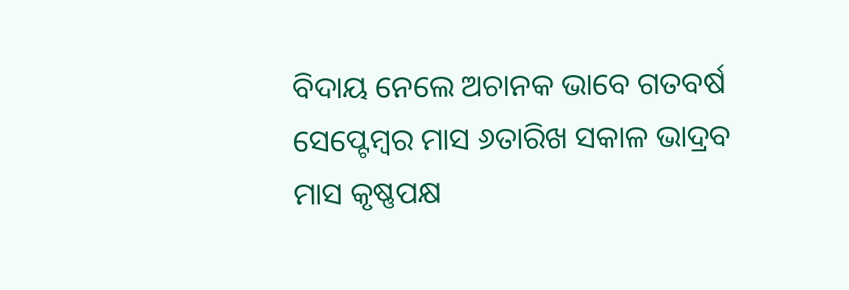ବିଦାୟ ନେଲେ ଅଚାନକ ଭାବେ ଗତବର୍ଷ ସେପ୍ଟେମ୍ବର ମାସ ୬ତାରିଖ ସକାଳ ଭାଦ୍ରବ ମାସ କୃଷ୍ଣପକ୍ଷ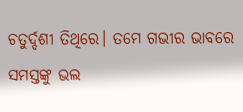ଚତୁର୍ଦ୍ଦଶୀ ତିଥିରେ। ତମେ ଗଭୀର ଭାବରେ ସମସ୍ତଙ୍କୁ ଭଲ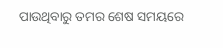ପାଉଥିବାରୁ ତମର ଶେଷ ସମୟରେ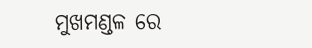ମୁଖମଣ୍ଡଳ ରେ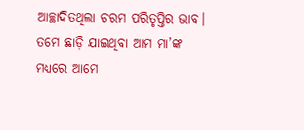ଆଚ୍ଛାଦିତଥିଲା ଚରମ ପରିତୃପ୍ତିର ଭାବ।
ତମେ ଛାଡ଼ି ଯାଇଥିବା ଆମ ମା’ଙ୍କ ମଧ୍ୟରେ ଆମେ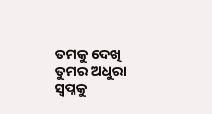ତମକୁ ଦେଖି ତୁମର ଅଧୁରା ସ୍ବପ୍ନକୁ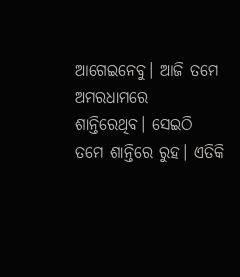ଆଗେଇନେବୁ। ଆଜି ତମେ ଅମରଧାମରେ ଶାନ୍ତିରେଥିବ। ସେଇଠି ତମେ ଶାନ୍ତିରେ ରୁହ। ଏତିକି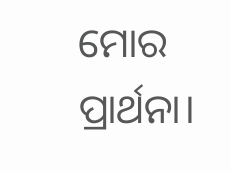ମୋର ପ୍ରାର୍ଥନା।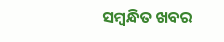ସମ୍ବନ୍ଧିତ ଖବର